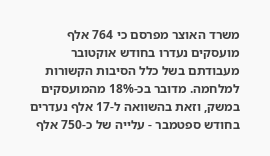משרד האוצר מפרסם כי 764 אלף מועסקים נעדרו בחודש אוקטובר מעבודתם בשל כלל הסיבות הקשורות למלחמה. מדובר בכ-18% מהמועסקים במשק, וזאת בהשוואה ל-17 אלף נעדרים בחודש ספטמבר - עלייה של כ-750 אלף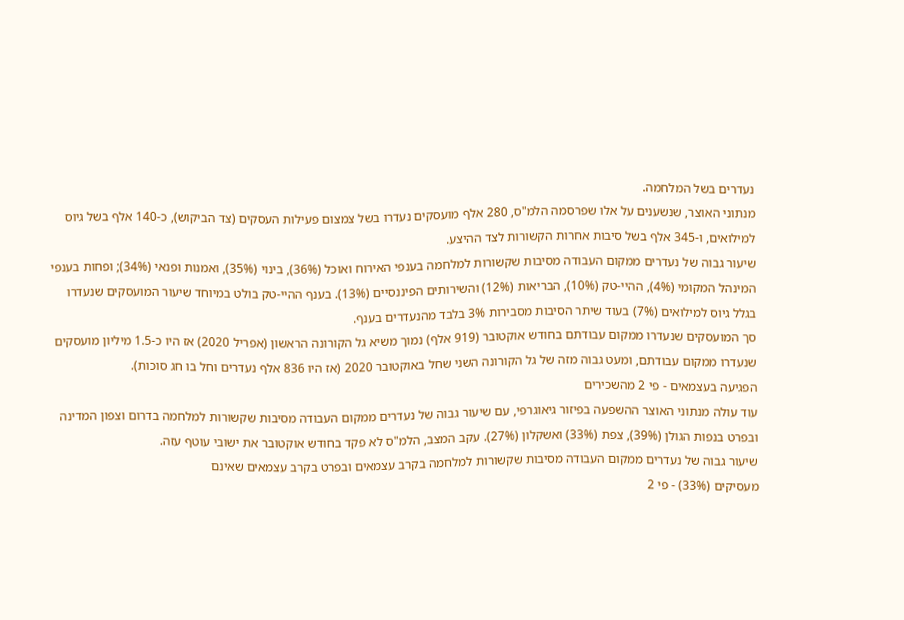נעדרים בשל המלחמה.
מנתוני האוצר, שנשענים על אלו שפרסמה הלמ"ס, 280 אלף מועסקים נעדרו בשל צמצום פעילות העסקים (צד הביקוש), כ-140 אלף בשל גיוס למילואים, ו-345 אלף בשל סיבות אחרות הקשורות לצד ההיצע.
שיעור גבוה של נעדרים ממקום העבודה מסיבות שקשורות למלחמה בענפי האירוח ואוכל (36%), בינוי (35%), ואמנות ופנאי (34%); ופחות בענפי המינהל המקומי (4%), ההיי-טק (10%), הבריאות (12%) והשירותים הפיננסיים (13%). בענף ההיי-טק בולט במיוחד שיעור המועסקים שנעדרו בגלל גיוס למילואים (7%) בעוד שיתר הסיבות מסבירות 3% בלבד מהנעדרים בענף.
סך המועסקים שנעדרו ממקום עבודתם בחודש אוקטובר (919 אלף) נמוך משיא גל הקורונה הראשון (אפריל 2020) אז היו כ-1.5 מיליון מועסקים שנעדרו ממקום עבודתם, ומעט גבוה מזה של גל הקורונה השני שחל באוקטובר 2020 (אז היו 836 אלף נעדרים וחל בו חג סוכות).
הפגיעה בעצמאים - פי 2 מהשכירים
עוד עולה מנתוני האוצר ההשפעה בפיזור גיאוגרפי, עם שיעור גבוה של נעדרים ממקום העבודה מסיבות שקשורות למלחמה בדרום וצפון המדינה ובפרט בנפות הגולן (39%), צפת (33%) ואשקלון (27%). עקב המצב, הלמ"ס לא פקד בחודש אוקטובר את ישובי עוטף עזה.
שיעור גבוה של נעדרים ממקום העבודה מסיבות שקשורות למלחמה בקרב עצמאים ובפרט בקרב עצמאים שאינם
מעסיקים (33%) - פי 2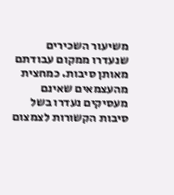משיעור השכירים שנעדרו ממקום עבודתם מאותן סיבות. כמחצית מהעצמאים שאינם
מעסיקים נעדרו בשל סיבות הקשורות לצמצום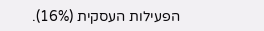הפעילות העסקית (16%).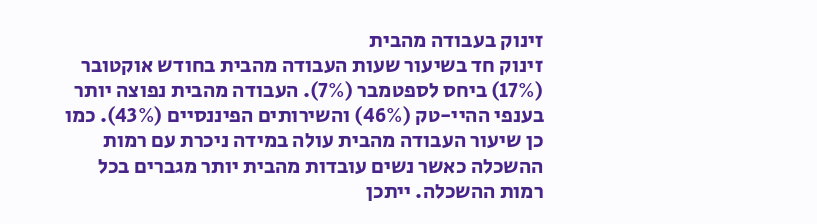זינוק בעבודה מהבית
זינוק חד בשיעור שעות העבודה מהבית בחודש אוקטובר (17%) ביחס לספטמבר (7%). העבודה מהבית נפוצה יותר בענפי ההיי-טק (46%) והשירותים הפיננסיים (43%). כמו כן שיעור העבודה מהבית עולה במידה ניכרת עם רמות ההשכלה כאשר נשים עובדות מהבית יותר מגברים בכל רמות ההשכלה. ייתכן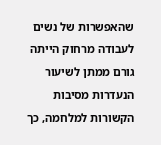שהאפשרות של נשים לעבודה מרחוק הייתה גורם ממתן לשיעור הנעדרות מסיבות הקשורות למלחמה, כך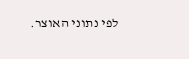לפי נתוני האוצר.